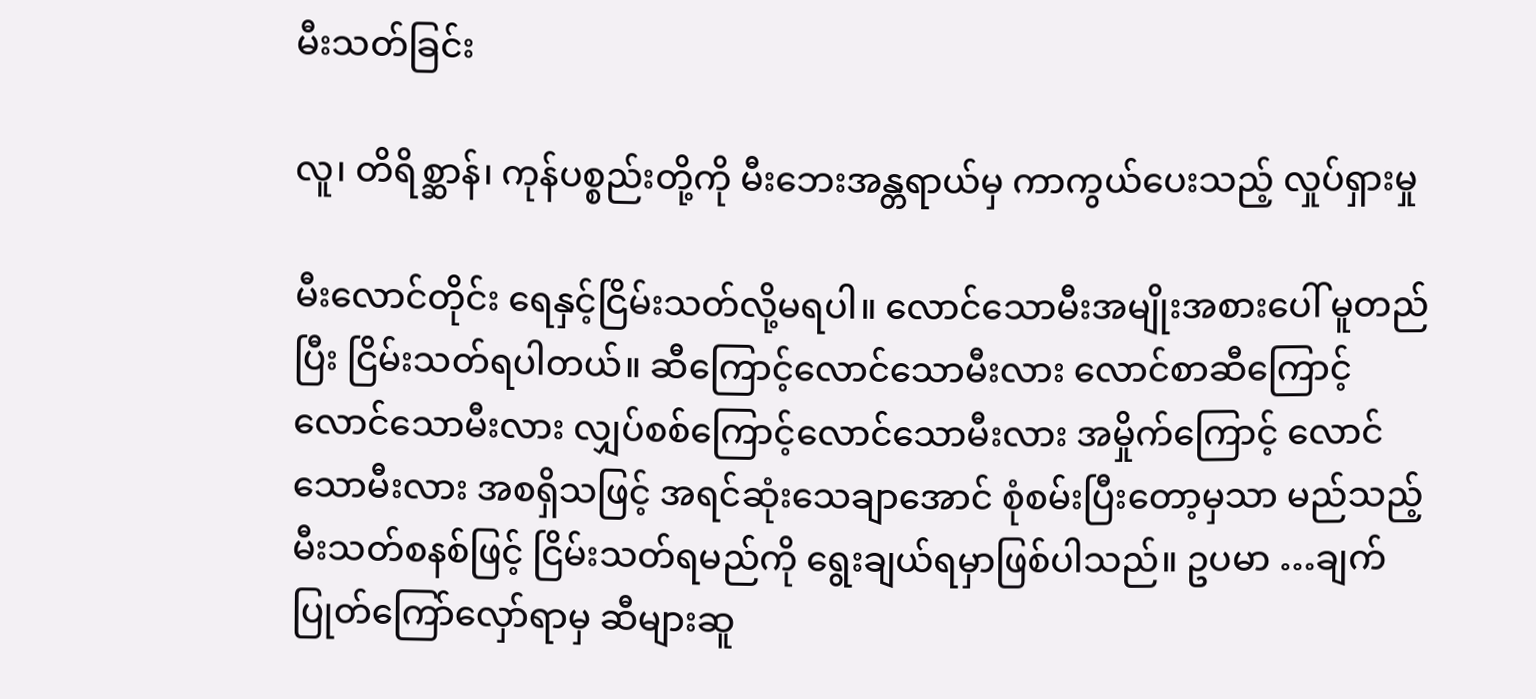မီးသတ်ခြင်း

လူ၊ တိရိစ္ဆာန်၊ ကုန်ပစ္စည်းတို့ကို မီးဘေးအန္တရာယ်မှ ကာကွယ်ပေးသည့် လှုပ်ရှားမှု

မီးလောင်တိုင်း ရေနှင့်ငြိမ်းသတ်လို့မရပါ။ လောင်သောမီးအမျိုးအစားပေါ် မူတည်ပြီး ငြိမ်းသတ်ရပါတယ်။ ဆီကြောင့်လောင်သောမီးလား လောင်စာဆီကြောင့် လောင်သောမီးလား လျှပ်စစ်ကြောင့်လောင်သောမီးလား အမှိုက်ကြောင့် လောင်သောမီးလား အစရှိသဖြင့် အရင်ဆုံးသေချာအောင် စုံစမ်းပြီးတော့မှသာ မည်သည့် မီးသတ်စနစ်ဖြင့် ငြိမ်းသတ်ရမည်ကို ရွေးချယ်ရမှာဖြစ်ပါသည်။ ဥပမာ …ချက်ပြုတ်ကြော်လှော်ရာမှ ဆီများဆူ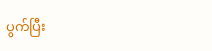ပွက်ပြီး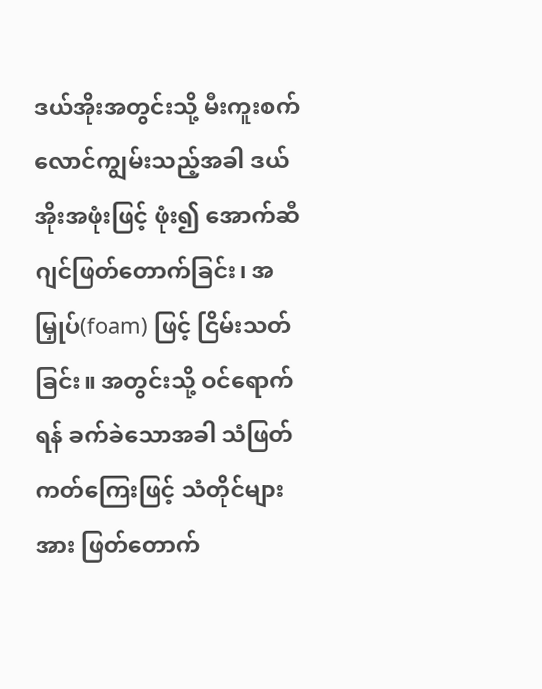ဒယ်အိုးအတွင်းသို့ မီးကူးစက် လောင်ကျွမ်းသည့်အခါ ဒယ်အိုးအဖုံးဖြင့် ဖုံး၍ အောက်ဆီဂျင်ဖြတ်တောက်ခြင်း၊ အမြှုပ်(foam) ဖြင့် ငြိမ်းသတ်ခြင်း။ အတွင်းသို့ ဝင်ရောက်ရန် ခက်ခဲသောအခါ သံဖြတ်ကတ်ကြေးဖြင့် သံတိုင်များအား ဖြတ်တောက်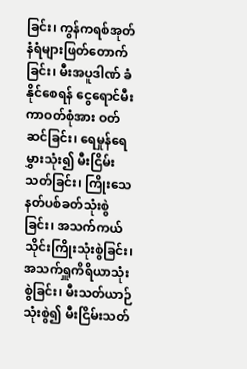ခြင်း၊ ကွန်ကရစ်အုတ်နံရံများဖြတ်တောက်ခြင်း၊ မီးအပူဒါဏ် ခံနိုင်စေရန် ငွေရောင်မီးကာဝတ်စုံအား ဝတ်ဆင်ခြင်း၊ ရေမှုန်ရေမွှားသုံး၍ မီးငြိမ်းသတ်ခြင်း၊ ကြိုးသေနတ်ပစ်ခတ်သုံးစွဲခြင်း၊ အသက်ကယ်သိုင်းကြိုးသုံးစွဲခြင်း၊ အသက်ရှူကိရိယာသုံးစွဲခြင်း၊ မီးသတ်ယာဉ်သုံးစွဲ၍ မီးငြိမ်းသတ်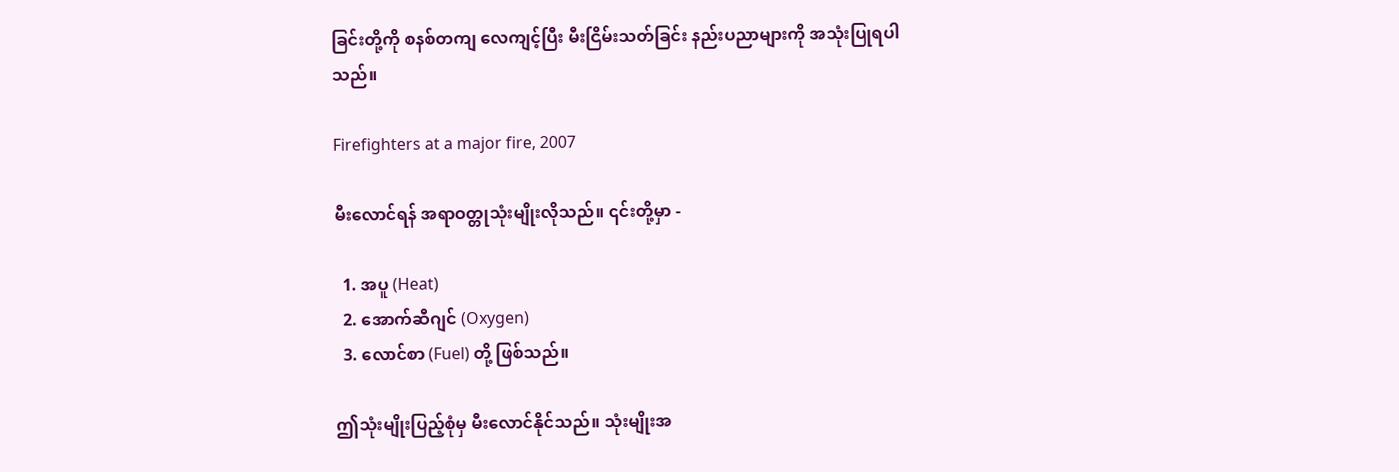ခြင်းတို့ကို စနစ်တကျ လေကျင့်ပြီး မီးငြိမ်းသတ်ခြင်း နည်းပညာများကို အသုံးပြုရပါသည်။

Firefighters at a major fire, 2007

မီးလောင်ရန် အရာဝတ္တုသုံးမျိုးလိုသည်။ ၎င်းတို့မှာ -

  1. အပူ (Heat)
  2. အောက်ဆီဂျင် (Oxygen)
  3. လောင်စာ (Fuel) တို့ ဖြစ်သည်။

ဤသုံးမျိုးပြည့်စုံမှ မီးလောင်နိုင်သည်။ သုံးမျိုးအ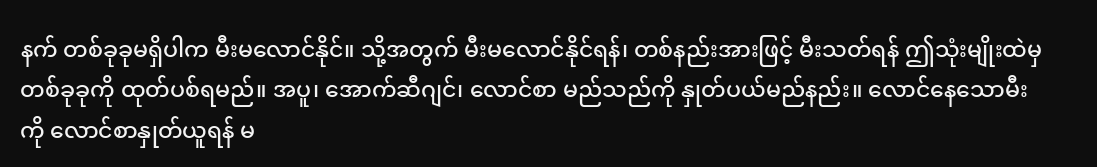နက် တစ်ခုခုမရှိပါက မီးမလောင်နိုင်။ သို့အတွက် မီးမလောင်နိုင်ရန်၊ တစ်နည်းအားဖြင့် မီးသတ်ရန် ဤသုံးမျိုးထဲမှ တစ်ခုခုကို ထုတ်ပစ်ရမည်။ အပူ၊ အောက်ဆီဂျင်၊ လောင်စာ မည်သည်ကို နှုတ်ပယ်မည်နည်း။ လောင်နေသောမီးကို လောင်စာနှုတ်ယူရန် မ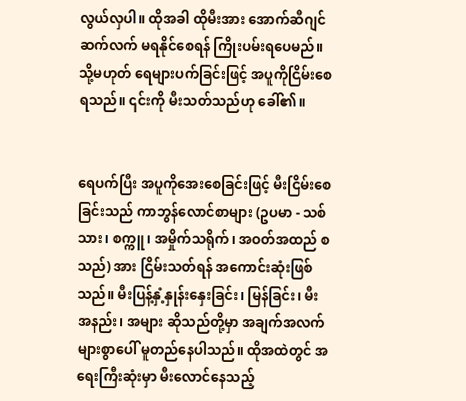လွယ်လှပါ။ ထိုအခါ ထိုမီးအား အောက်ဆီဂျင် ဆက်လက် မရနိုင်စေရန် ကြိုးပမ်းရပေမည်။ သို့မဟုတ် ရေများပက်ခြင်းဖြင့် အပူကိုငြိမ်းစေရသည်။ ၎င်းကို မီးသတ်သည်ဟု ခေါ်၏။


ရေပက်ပြီး အပူကိုအေးစေခြင်းဖြင့် မီးငြိမ်းစေခြင်းသည် ကာဘွန်လောင်စာများ (ဥပမာ - သစ်သား၊ စက္ကူ၊ အမှိုက်သရိုက်၊ အဝတ်အထည် စသည်) အား ငြိမ်းသတ်ရန် အကောင်းဆုံးဖြစ်သည်။ မီးပြန့်နှံ့နှုန်းနှေးခြင်း၊ မြန်ခြင်း၊ မီးအနည်း၊ အများ ဆိုသည်တို့မှာ အချက်အလက်များစွာပေါ် မူတည်နေပါသည်။ ထိုအထဲတွင် အရေးကြီးဆုံးမှာ မီးလောင်နေသည့်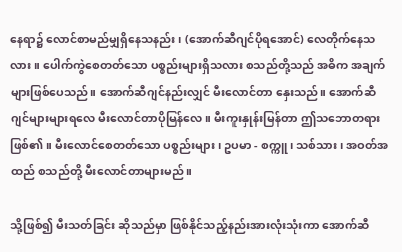နေရာ၌ လောင်စာမည်မျှရှိနေသနည်း၊ (အောက်ဆီဂျင်ပိုရအောင်) လေတိုက်နေသလား။ ပေါက်ကွဲစေတတ်သော ပစ္စည်းများရှိသလား စသည်တို့သည် အဓိက အချက်များဖြစ်ပေသည်။ အောက်ဆီဂျင်နည်းလျှင် မီးလောင်တာ နှေးသည်။ အောက်ဆီဂျင်များများရလေ မီးလောင်တာပိုမြန်လေ။ မီးကူးနှုန်းမြန်တာ ဤသဘောတရားဖြစ်၏။ မီးလောင်စေတတ်သော ပစ္စည်းများ၊ ဥပမာ - စက္ကူ၊ သစ်သား၊ အဝတ်အထည် စသည်တို့ မီးလောင်တာများမည်။

သို့ဖြစ်၍ မီးသတ်ခြင်း ဆိုသည်မှာ ဖြစ်နိုင်သည့်နည်းအားလုံးသုံးကာ အောက်ဆီ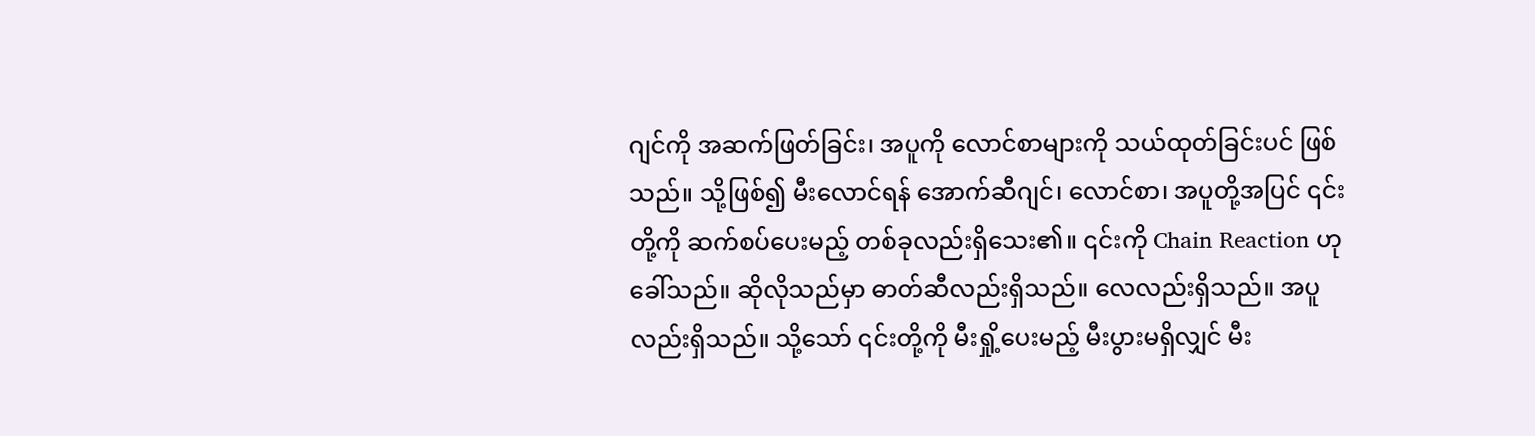ဂျင်ကို အဆက်ဖြတ်ခြင်း၊ အပူကို လောင်စာများကို သယ်ထုတ်ခြင်းပင် ဖြစ်သည်။ သို့ဖြစ်၍ မီးလောင်ရန် အောက်ဆီဂျင်၊ လောင်စာ၊ အပူတို့အပြင် ၎င်းတို့ကို ဆက်စပ်ပေးမည့် တစ်ခုလည်းရှိသေး၏။ ၎င်းကို Chain Reaction ဟု ခေါ်သည်။ ဆိုလိုသည်မှာ ဓာတ်ဆီလည်းရှိသည်။ လေလည်းရှိသည်။ အပူလည်းရှိသည်။ သို့သော် ၎င်းတို့ကို မီးရှို့ပေးမည့် မီးပွားမရှိလျှင် မီး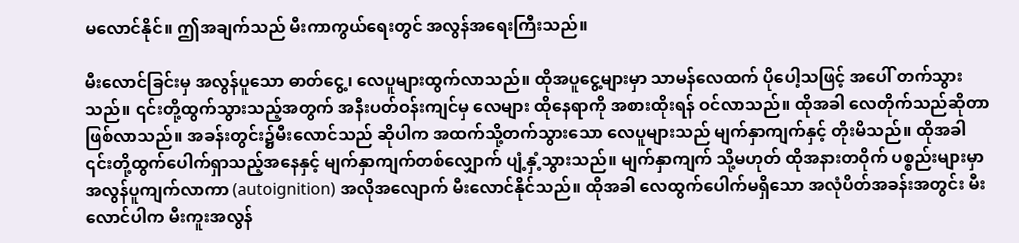မလောင်နိုင်။ ဤအချက်သည် မီးကာကွယ်ရေးတွင် အလွန်အရေးကြီးသည်။

မီးလောင်ခြင်းမှ အလွန်ပူသော ဓာတ်ငွေ့၊ လေပူများထွက်လာသည်။ ထိုအပူငွေ့များမှာ သာမန်လေထက် ပိုပေါ့သဖြင့် အပေါ် တက်သွားသည်။ ၎င်းတို့ထွက်သွားသည့်အတွက် အနီးပတ်ဝန်းကျင်မှ လေများ ထိုနေရာကို အစားထိုးရန် ဝင်လာသည်။ ထိုအခါ လေတိုက်သည်ဆိုတာ ဖြစ်လာသည်။ အခန်းတွင်း၌မီးလောင်သည် ဆိုပါက အထက်သို့တက်သွားသော လေပူများသည် မျက်နှာကျက်နှင့် တိုးမိသည်။ ထိုအခါ ၎င်းတို့ထွက်ပေါက်ရှာသည့်အနေနှင့် မျက်နှာကျက်တစ်လျှောက် ပျံ့နှံ့သွားသည်။ မျက်နှာကျက် သို့မဟုတ် ထိုအနားတဝိုက် ပစ္စည်းများမှာ အလွန်ပူကျက်လာကာ (autoignition) အလိုအလျောက် မီးလောင်နိုင်သည်။ ထိုအခါ လေထွက်ပေါက်မရှိသော အလုံပိတ်အခန်းအတွင်း မီးလောင်ပါက မီးကူးအလွန်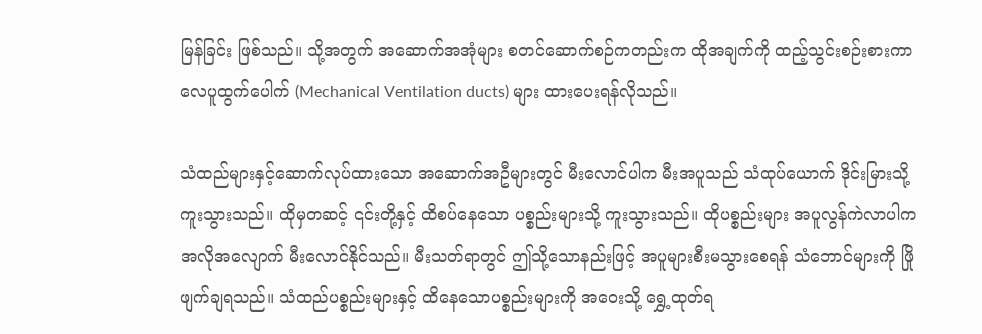မြန်ခြင်း ဖြစ်သည်။ သို့အတွက် အဆောက်အအုံများ စတင်ဆောက်စဉ်ကတည်းက ထိုအချက်ကို ထည့်သွင်းစဉ်းစားကာ လေပူထွက်ပေါက် (Mechanical Ventilation ducts) များ ထားပေးရန်လိုသည်။

သံထည်များနှင့်ဆောက်လုပ်ထားသော အဆောက်အဦများတွင် မီးလောင်ပါက မီးအပူသည် သံထုပ်ယောက် ဒိုင်းမြားသို့ ကူးသွားသည်။ ထိုမှတဆင့် ၎င်းတို့နှင့် ထိစပ်နေသော ပစ္စည်းများသို့ ကူးသွားသည်။ ထိုပစ္စည်းများ အပူလွန်ကဲလာပါက အလိုအလျောက် မီးလောင်နိုင်သည်။ မီးသတ်ရာတွင် ဤသို့သောနည်းဖြင့် အပူများစီးမသွားစေရန် သံဘောင်များကို ဖြိုဖျက်ချရသည်။ သံထည်ပစ္စည်းများနှင့် ထိနေသောပစ္စည်းများကို အဝေးသို့ ရွှေ့ထုတ်ရ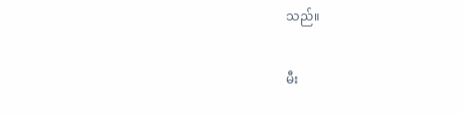သည်။

မီး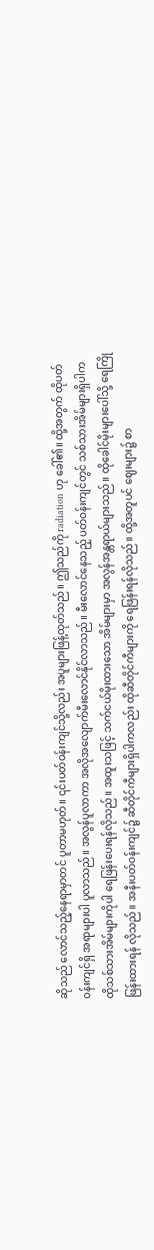ဆိုသည် လောင်သည့်နေရာမှာတင် ပူတာမဟုတ်။ ၎င်းပတ်ဝန်းကျင်သို့လည်း အပူများဖြန့်ထုတ်သည်။ ဤသည်ကို radiation ဟု ခေါ်၏။ ထို့အတွက် ထိုပတ်ဝန်းကျင်ရှိ အရာများပါ ပူလာသည်။ အလွန်ပူလာကာ အလိုအလျောက်မီးလောင်နိုင်လာသည်။ မီးလောင်နေသည့် ပတ်ဝန်းကျင်တွင် သစ်သားအိမ်များရှိပါက ထိုသစ်သားအိမ်များကိုပါ ရေဖြန်းပေးရန်လိုသည်။ အထူးသဖြင့် သက်ငယ်မိုးထားသော အိမ်များမှာ အလွန်အန္တရာယ်များသည်။ ထိုခေါင်မိုးများပေါ်သို့ ရေကြိုဖြန်းထားရန် လိုသည်။ အနီးပတ်ဝန်းကျင်၌ ဆီတိုင်ကီများရှိပါကလည်း ထိုဆီတိုင်ကီများကို ရေဖြန်းရန်လိုသည်။ ထို့အတူပင် ဈေးများ၌ စာ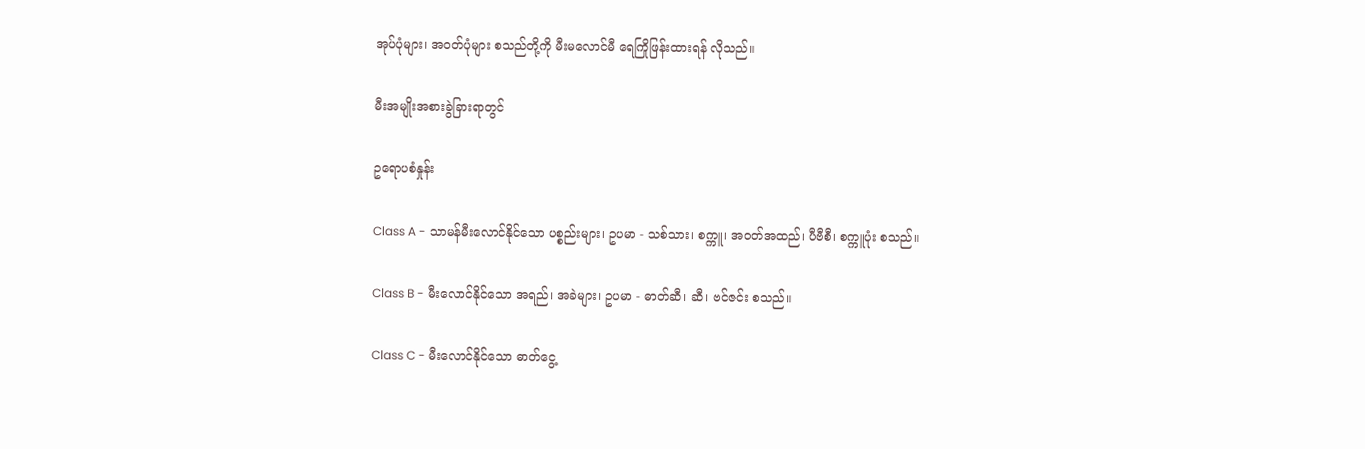အုပ်ပုံများ၊ အဝတ်ပုံများ စသည်တို့ကို မီးမလောင်မီ ရေကြိုဖြန်းထားရန် လိုသည်။

မီးအမျိုးအစားခွဲခြားရာတွင်

ဥရောပစံနှုန်း

Class A - သာမန်မီးလောင်နိုင်သော ပစ္စည်းများ၊ ဥပမာ - သစ်သား၊ စက္ကူ၊ အဝတ်အထည်၊ ပီဗီစီ၊ စက္ကူပုံး စသည်။

Class B - မီးလောင်နိုင်သော အရည်၊ အခဲများ၊ ဥပမာ - ဓာတ်ဆီ၊ ဆီ၊ ဗင်ဇင်း စသည်။

Class C - မီးလောင်နိုင်သော ဓာတ်ငွေ့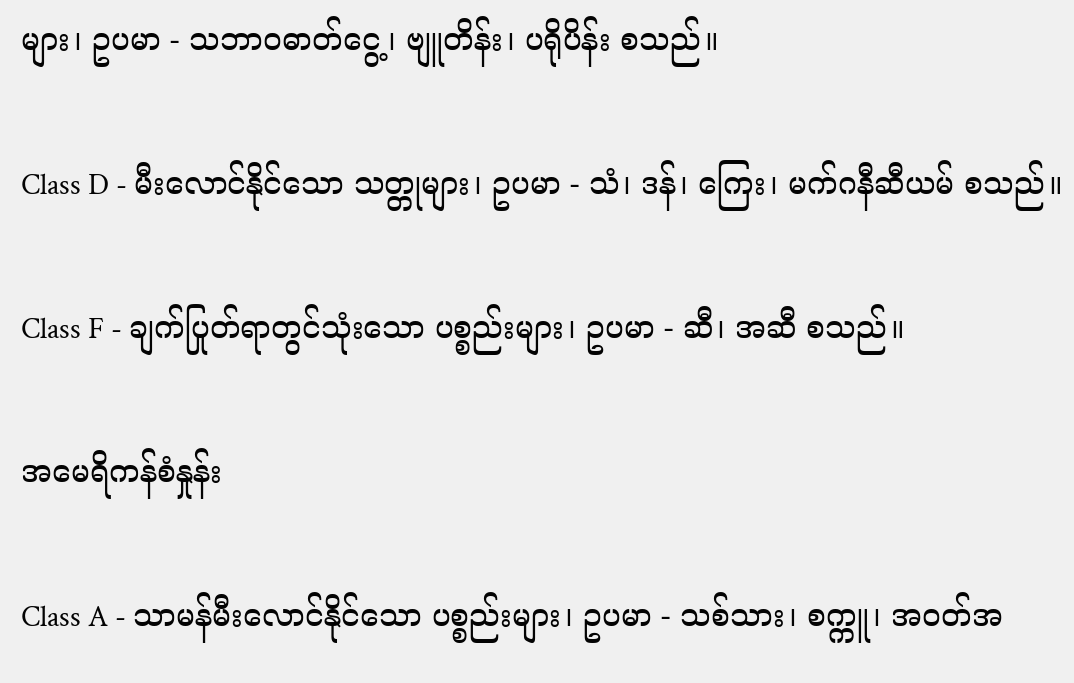များ၊ ဥပမာ - သဘာ၀ဓာတ်ငွေ့၊ ဗျူတိန်း၊ ပရိုပိန်း စသည်။

Class D - မီးလောင်နိုင်သော သတ္တုများ၊ ဥပမာ - သံ၊ ဒန်၊ ကြေး၊ မက်ဂနီဆီယမ် စသည်။

Class F - ချက်ပြုတ်ရာတွင်သုံးသော ပစ္စည်းများ၊ ဥပမာ - ဆီ၊ အဆီ စသည်။

အမေရိကန်စံနှုန်း

Class A - သာမန်မီးလောင်နိုင်သော ပစ္စည်းများ၊ ဥပမာ - သစ်သား၊ စက္ကူ၊ အဝတ်အ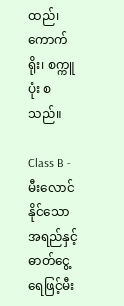ထည်၊ ကောက်ရိုး၊ စက္ကူပုံး စသည်။

Class B - မီးလောင်နိုင်သော အရည်နှင့် ဓာတ်ငွေ့ ရေဖြင့်မီး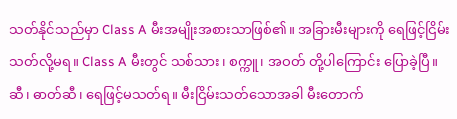သတ်နိုင်သည်မှာ Class A မီးအမျိုးအစားသာဖြစ်၏။ အခြားမီးများကို ရေဖြင့်ငြိမ်းသတ်လို့မရ။ Class A မီးတွင် သစ်သား၊ စက္ကူ၊ အဝတ် တို့ပါကြောင်း ပြောခဲ့ပြီ။ ဆီ၊ ဓာတ်ဆီ၊ ရေဖြင့်မသတ်ရ။ မီးငြိမ်းသတ်သောအခါ မီးတောက်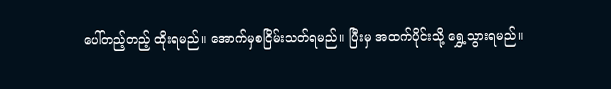ပေါ်တည့်တည့် ထိုးရမည်။ အောက်မှစငြိမ်းသတ်ရမည်။ ပြီးမှ အထက်ပိုင်းသို့ ရွှေ့သွားရမည်။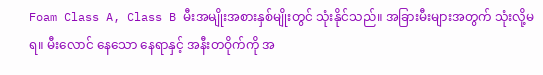Foam Class A, Class B မီးအမျိုးအစားနှစ်မျိုးတွင် သုံးနိုင်သည်။ အခြားမီးများအတွက် သုံးလို့မရ။ မီးလောင် နေသော နေရာနှင့် အနီးတဝိုက်ကို အ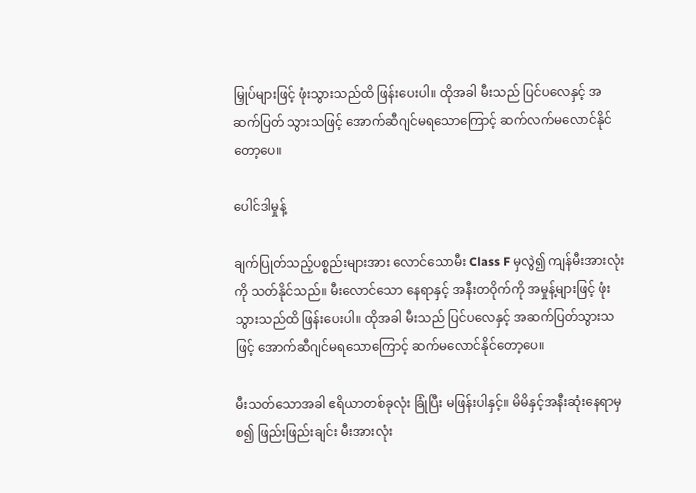မြှုပ်များဖြင့် ဖုံးသွားသည်ထိ ဖြန်းပေးပါ။ ထိုအခါ မီးသည် ပြင်ပလေနှင့် အဆက်ပြတ် သွားသဖြင့် အောက်ဆီဂျင်မရသောကြောင့် ဆက်လက်မလောင်နိုင်တော့ပေ။

ပေါင်ဒါမှုန့်

ချက်ပြုတ်သည့်ပစ္စည်းများအား လောင်သောမီး Class F မှလွဲ၍ ကျန်မီးအားလုံးကို သတ်နိုင်သည်။ မီးလောင်သော နေရာနှင့် အနီးတဝိုက်ကို အမှုန့်များဖြင့် ဖုံးသွားသည်ထိ ဖြန်းပေးပါ။ ထိုအခါ မီးသည် ပြင်ပလေနှင့် အဆက်ပြတ်သွားသဖြင့် အောက်ဆီဂျင်မရသောကြောင့် ဆက်မလောင်နိုင်တော့ပေ။

မီးသတ်သောအခါ ဧရိယာတစ်ခုလုံး ခြုံပြီး မဖြန်းပါနှင့်။ မိမိနှင့်အနီးဆုံးနေရာမှ စ၍ ဖြည်းဖြည်းချင်း မီးအားလုံး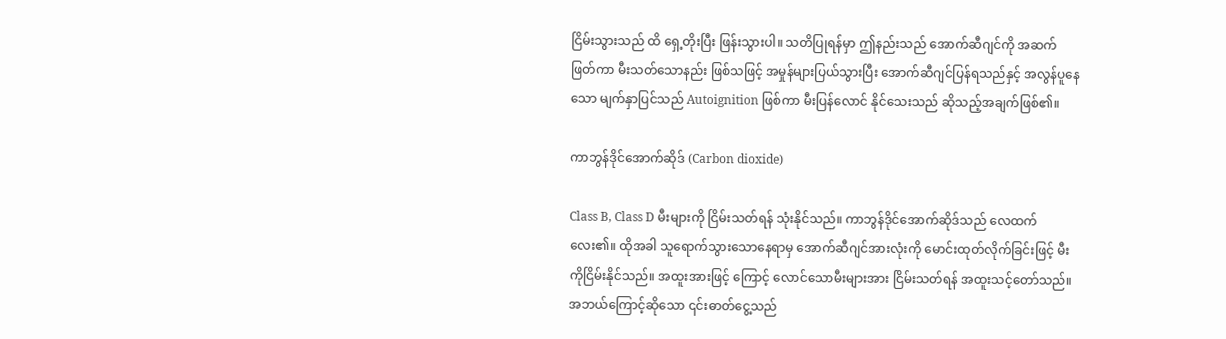ငြိမ်းသွားသည် ထိ ရှေ့တိုးပြီး ဖြန်းသွားပါ။ သတိပြုရန်မှာ ဤနည်းသည် အောက်ဆီဂျင်ကို အဆက်ဖြတ်ကာ မီးသတ်သောနည်း ဖြစ်သဖြင့် အမှုန်များပြယ်သွားပြီး အောက်ဆီဂျင်ပြန်ရသည်နှင့် အလွန်ပူနေသော မျက်နှာပြင်သည် Autoignition ဖြစ်ကာ မီးပြန်လောင် နိုင်သေးသည် ဆိုသည့်အချက်ဖြစ်၏။

ကာဘွန်ဒိုင်အောက်ဆိုဒ် (Carbon dioxide)

Class B, Class D မီးများကို ငြိမ်းသတ်ရန် သုံးနိုင်သည်။ ကာဘွန်ဒိုင်အောက်ဆိုဒ်သည် လေထက်လေး၏။ ထိုအခါ သူရောက်သွားသောနေရာမှ အောက်ဆီဂျင်အားလုံးကို မောင်းထုတ်လိုက်ခြင်းဖြင့် မီးကိုငြိမ်းနိုင်သည်။ အထူးအားဖြင့် ကြောင့် လောင်သောမီးများအား ငြိမ်းသတ်ရန် အထူးသင့်တော်သည်။ အဘယ်ကြောင့်ဆိုသော ၎င်းဓာတ်ငွေ့သည်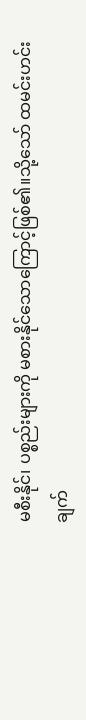မစီးနိုင်၊ ပစ္စည်းများကို မစားနိုင်သောကြောင့်ဖြစ်၏။သို့သော် ထမင်းဟင်းချက်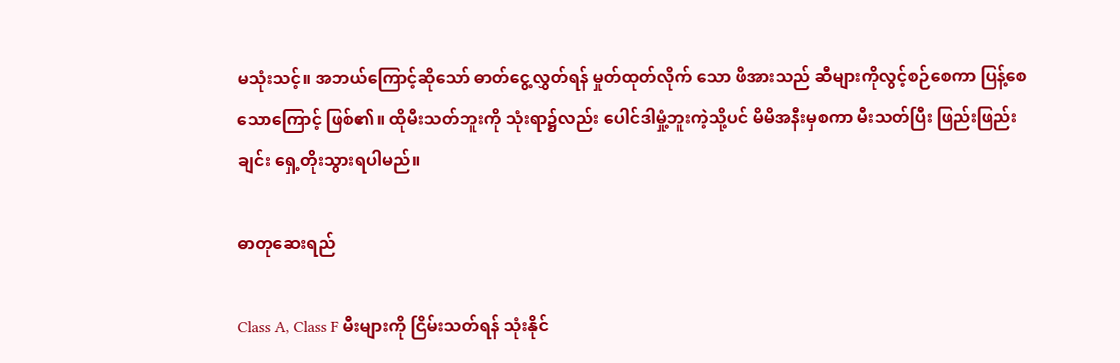မသုံးသင့်။ အဘယ်ကြောင့်ဆိုသော် ဓာတ်ငွေ့လွှတ်ရန် မှုတ်ထုတ်လိုက် သော ဖိအားသည် ဆီများကိုလွင့်စဉ်စေကာ ပြန့်စေသောကြောင့် ဖြစ်၏။ ထိုမီးသတ်ဘူးကို သုံးရာ၌လည်း ပေါင်ဒါမှုံ့ဘူးကဲ့သို့ပင် မိမိအနီးမှစကာ မီးသတ်ပြီး ဖြည်းဖြည်းချင်း ရှေ့တိုးသွားရပါမည်။

ဓာတုဆေးရည်

Class A, Class F မီးများကို ငြိမ်းသတ်ရန် သုံးနိုင်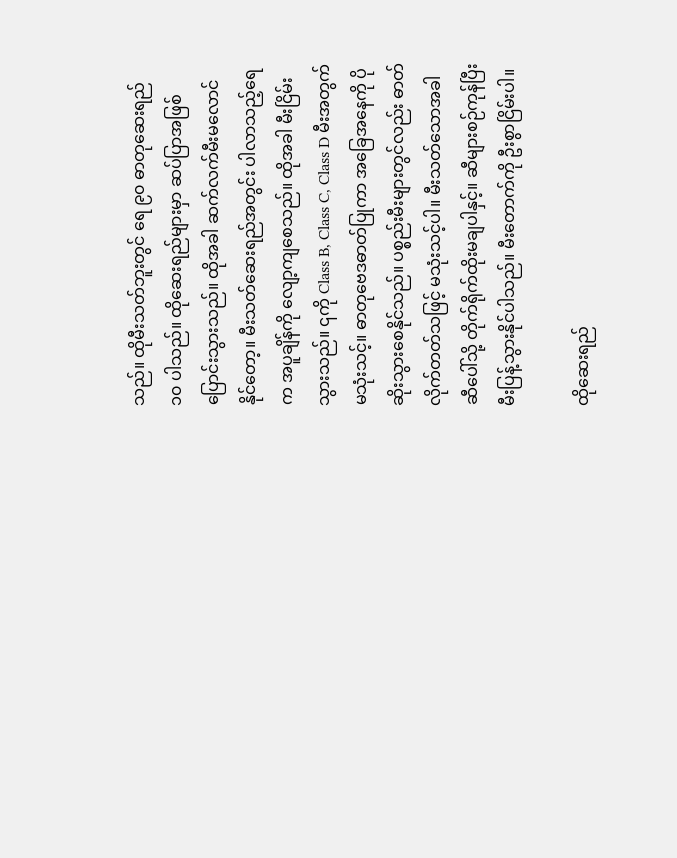သည်။ ထိုမီးသတ်ဘူးတွင် ရေ ၉၀ ဓာတုဆေးရည် ၁၀ ပါသည်။ ထိုဆေးရည်များမှာ ဆပ်ပြာအဖြစ်ပြောင်းသွားသည်။ ထိုအခါ ဆက်လက်မီးမလောင် နိုင်တော့။ မီးသတ်ဆေးရည်အတွင်း ပါလာသည့်ရေက အပူချိန်ကို လျော့ကျစေသည်။ ထိုအခါ မီးငြိမ်းသွားသည်။ ၎ကို Class B, Class C, Class D မီးအတွက်မသုံးသင့်။ ဓာတုဗေဒဓာတ်ပြုကာ အခြေအနေကို ပိုဆိုးသွားစေနိုင်သည်။ ပစ္စည်းမီးများတွင်လည်း ဓာတ်လိုက်တတ်သဖြင့် မသုံးသင့်ပါ။ မီးသတ်သောအခါ ဆီပေါ်သို့ တိုက်ရိုက်ထိုးမချပါနှင့်။ ဆီများစဉ်ကုန်ပြီး မီးပြန့်သွားနိုင်ပါသည်။ မီးတောက်ကို ဦးစွာငြိမ်းပါ။

ထိုဆေးရည်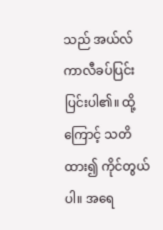သည် အယ်လ်ကာလီခပ်ပြင်းပြင်းပါ၏။ ထို့ကြောင့် သတိထား၍ ကိုင်တွယ်ပါ။ အရေ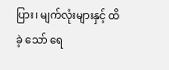ပြား၊ မျက်လုံးများနှင့် ထိခဲ့ သော် ရေ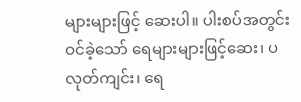များများဖြင့် ဆေးပါ။ ပါးစပ်အတွင်းဝင်ခဲ့သော် ရေများများဖြင့်ဆေး၊ ပလုတ်ကျင်း၊ ရေ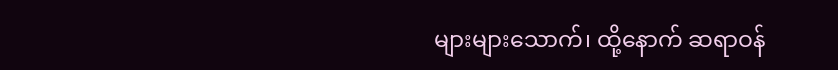များများသောက်၊ ထို့နောက် ဆရာဝန်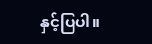နှင့်ပြပါ။